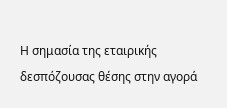Η σημασία της εταιρικής δεσπόζουσας θέσης στην αγορά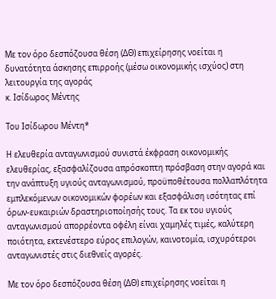Με τον όρο δεσπόζουσα θέση (ΔΘ) επιχείρησης νοείται η δυνατότητα άσκησης επιρροής (μέσω οικονομικής ισχύος) στη λειτουργία της αγοράς
κ. Ισίδωρος Μέντης

Του Ισίδωρου Μέντη*

Η ελευθερία ανταγωνισμού συνιστά έκφραση οικονομικής ελευθερίας, εξασφαλίζουσα απρόσκοπτη πρόσβαση στην αγορά και την ανάπτυξη υγιούς ανταγωνισμού, προϋποθέτουσα πολλαπλότητα εμπλεκόμενων οικονομικών φορέων και εξασφάλιση ισότητας επί όρων-ευκαιριών δραστηριοποίησής τους. Τα εκ του υγιούς ανταγωνισμού απορρέοντα οφέλη είναι χαμηλές τιμές, καλύτερη ποιότητα, εκτενέστερο εύρος επιλογών, καινοτομία, ισχυρότεροι ανταγωνιστές στις διεθνείς αγορές.

Με τον όρο δεσπόζουσα θέση (ΔΘ) επιχείρησης νοείται η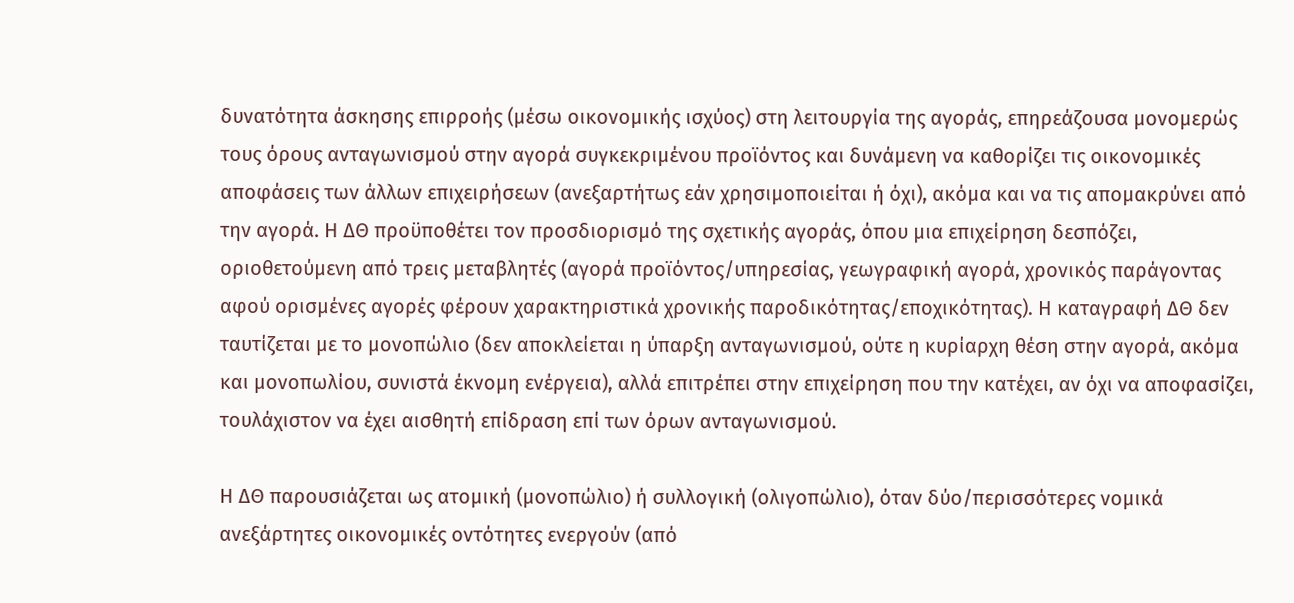δυνατότητα άσκησης επιρροής (μέσω οικονομικής ισχύος) στη λειτουργία της αγοράς, επηρεάζουσα μονομερώς τους όρους ανταγωνισμού στην αγορά συγκεκριμένου προϊόντος και δυνάμενη να καθορίζει τις οικονομικές αποφάσεις των άλλων επιχειρήσεων (ανεξαρτήτως εάν χρησιμοποιείται ή όχι), ακόμα και να τις απομακρύνει από την αγορά. Η ΔΘ προϋποθέτει τον προσδιορισμό της σχετικής αγοράς, όπου μια επιχείρηση δεσπόζει, οριοθετούμενη από τρεις μεταβλητές (αγορά προϊόντος/υπηρεσίας, γεωγραφική αγορά, χρονικός παράγοντας αφού ορισμένες αγορές φέρουν χαρακτηριστικά χρονικής παροδικότητας/εποχικότητας). Η καταγραφή ΔΘ δεν ταυτίζεται με το μονοπώλιο (δεν αποκλείεται η ύπαρξη ανταγωνισμού, ούτε η κυρίαρχη θέση στην αγορά, ακόμα και μονοπωλίου, συνιστά έκνομη ενέργεια), αλλά επιτρέπει στην επιχείρηση που την κατέχει, αν όχι να αποφασίζει, τουλάχιστον να έχει αισθητή επίδραση επί των όρων ανταγωνισμού.

Η ΔΘ παρουσιάζεται ως ατομική (μονοπώλιο) ή συλλογική (ολιγοπώλιο), όταν δύο/περισσότερες νομικά ανεξάρτητες οικονομικές οντότητες ενεργούν (από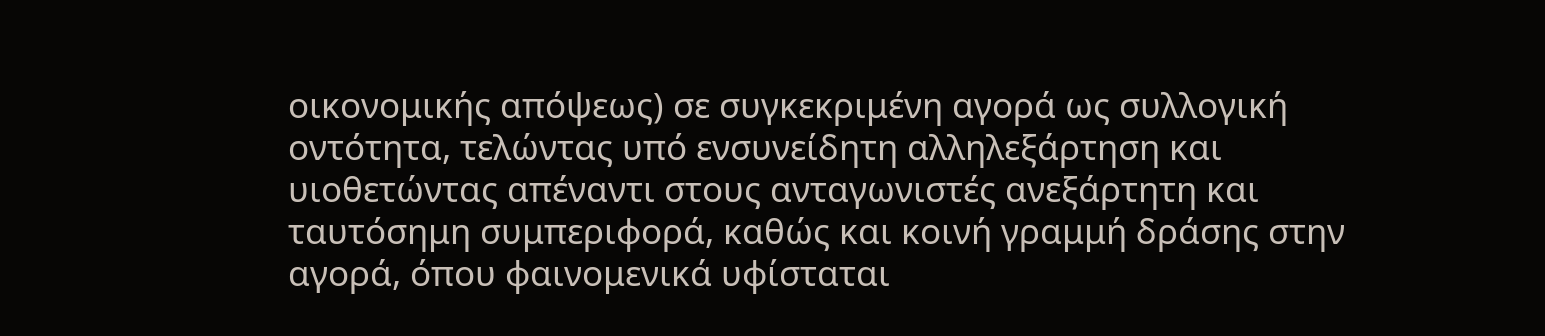οικονομικής απόψεως) σε συγκεκριμένη αγορά ως συλλογική οντότητα, τελώντας υπό ενσυνείδητη αλληλεξάρτηση και υιοθετώντας απέναντι στους ανταγωνιστές ανεξάρτητη και ταυτόσημη συμπεριφορά, καθώς και κοινή γραμμή δράσης στην αγορά, όπου φαινομενικά υφίσταται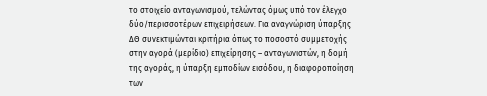το στοιχείο ανταγωνισμού, τελώντας όμως υπό τον έλεγχο δύο/περισσοτέρων επιχειρήσεων. Για αναγνώριση ύπαρξης ΔΘ συνεκτιμώνται κριτήρια όπως το ποσοστό συμμετοχής στην αγορά (μερίδιο) επιχείρησης – ανταγωνιστών, η δομή της αγοράς, η ύπαρξη εμποδίων εισόδου, η διαφοροποίηση των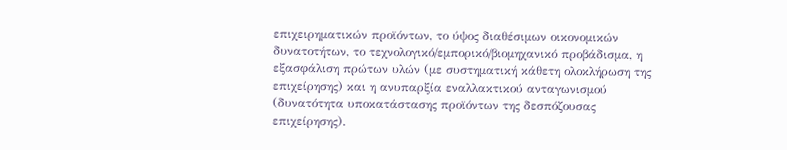επιχειρηματικών προϊόντων, το ύψος διαθέσιμων οικονομικών δυνατοτήτων, το τεχνολογικό/εμπορικό/βιομηχανικό προβάδισμα, η εξασφάλιση πρώτων υλών (με συστηματική κάθετη ολοκλήρωση της επιχείρησης) και η ανυπαρξία εναλλακτικού ανταγωνισμού (δυνατότητα υποκατάστασης προϊόντων της δεσπόζουσας επιχείρησης).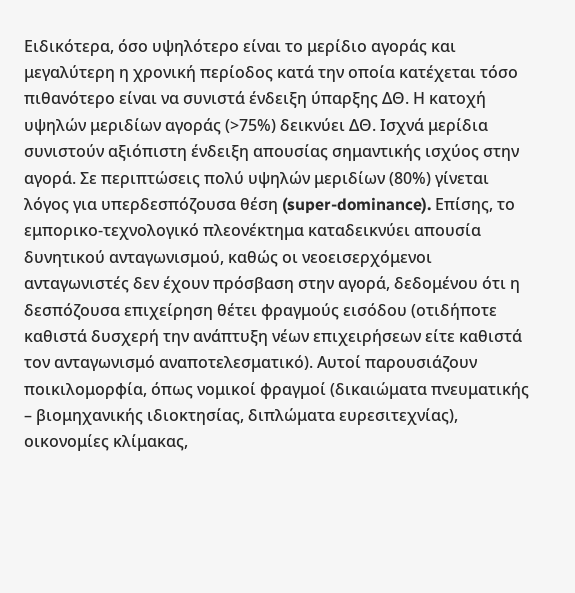Ειδικότερα, όσο υψηλότερο είναι το μερίδιο αγοράς και μεγαλύτερη η χρονική περίοδος κατά την οποία κατέχεται τόσο πιθανότερο είναι να συνιστά ένδειξη ύπαρξης ΔΘ. Η κατοχή υψηλών μεριδίων αγοράς (>75%) δεικνύει ΔΘ. Ισχνά μερίδια συνιστούν αξιόπιστη ένδειξη απουσίας σημαντικής ισχύος στην αγορά. Σε περιπτώσεις πολύ υψηλών μεριδίων (80%) γίνεται λόγος για υπερδεσπόζουσα θέση (super-dominance). Επίσης, το εμπορικο-τεχνολογικό πλεονέκτημα καταδεικνύει απουσία δυνητικού ανταγωνισμού, καθώς οι νεοεισερχόμενοι ανταγωνιστές δεν έχουν πρόσβαση στην αγορά, δεδομένου ότι η δεσπόζουσα επιχείρηση θέτει φραγμούς εισόδου (οτιδήποτε καθιστά δυσχερή την ανάπτυξη νέων επιχειρήσεων είτε καθιστά τον ανταγωνισμό αναποτελεσματικό). Αυτοί παρουσιάζουν ποικιλομορφία, όπως νομικοί φραγμοί (δικαιώματα πνευματικής – βιομηχανικής ιδιοκτησίας, διπλώματα ευρεσιτεχνίας), οικονομίες κλίμακας,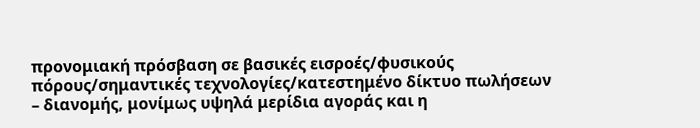προνομιακή πρόσβαση σε βασικές εισροές/φυσικούς πόρους/σημαντικές τεχνολογίες/κατεστημένο δίκτυο πωλήσεων – διανομής, μονίμως υψηλά μερίδια αγοράς και η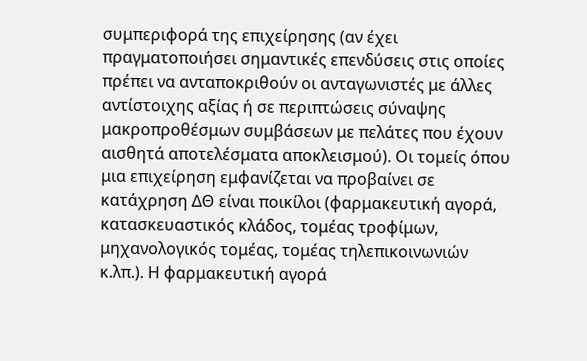συμπεριφορά της επιχείρησης (αν έχει πραγματοποιήσει σημαντικές επενδύσεις στις οποίες πρέπει να ανταποκριθούν οι ανταγωνιστές με άλλες αντίστοιχης αξίας ή σε περιπτώσεις σύναψης μακροπροθέσμων συμβάσεων με πελάτες που έχουν αισθητά αποτελέσματα αποκλεισμού). Οι τομείς όπου μια επιχείρηση εμφανίζεται να προβαίνει σε κατάχρηση ΔΘ είναι ποικίλοι (φαρμακευτική αγορά, κατασκευαστικός κλάδος, τομέας τροφίμων, μηχανολογικός τομέας, τομέας τηλεπικοινωνιών κ.λπ.). Η φαρμακευτική αγορά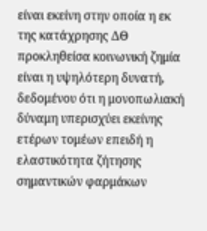είναι εκείνη στην οποία η εκ της κατάχρησης ΔΘ προκληθείσα κοινωνική ζημία είναι η υψηλότερη δυνατή, δεδομένου ότι η μονοπωλιακή δύναμη υπερισχύει εκείνης ετέρων τομέων επειδή η ελαστικότητα ζήτησης σημαντικών φαρμάκων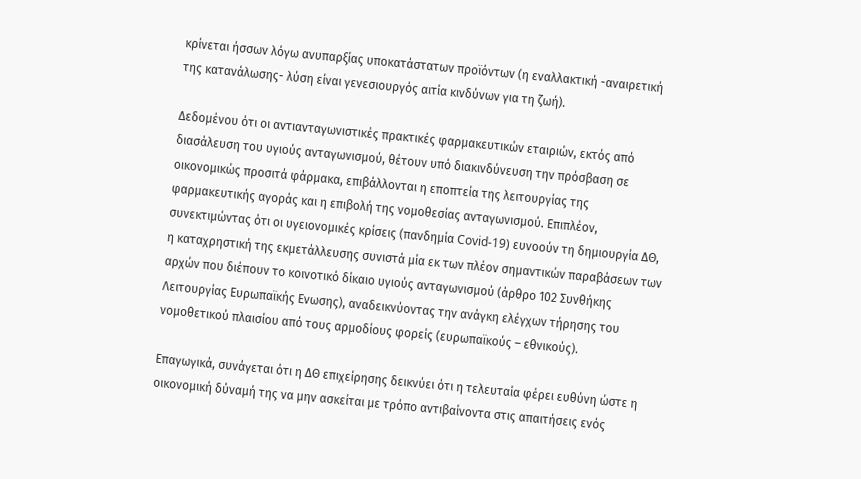κρίνεται ήσσων λόγω ανυπαρξίας υποκατάστατων προϊόντων (η εναλλακτική -αναιρετική της κατανάλωσης- λύση είναι γενεσιουργός αιτία κινδύνων για τη ζωή).

Δεδομένου ότι οι αντιανταγωνιστικές πρακτικές φαρμακευτικών εταιριών, εκτός από διασάλευση του υγιούς ανταγωνισμού, θέτουν υπό διακινδύνευση την πρόσβαση σε οικονομικώς προσιτά φάρμακα, επιβάλλονται η εποπτεία της λειτουργίας της φαρμακευτικής αγοράς και η επιβολή της νομοθεσίας ανταγωνισμού. Επιπλέον, συνεκτιμώντας ότι οι υγειονομικές κρίσεις (πανδημία Covid-19) ευνοούν τη δημιουργία ΔΘ, η καταχρηστική της εκμετάλλευσης συνιστά μία εκ των πλέον σημαντικών παραβάσεων των αρχών που διέπουν το κοινοτικό δίκαιο υγιούς ανταγωνισμού (άρθρο 102 Συνθήκης Λειτουργίας Ευρωπαϊκής Ενωσης), αναδεικνύοντας την ανάγκη ελέγχων τήρησης του νομοθετικού πλαισίου από τους αρμοδίους φορείς (ευρωπαϊκούς – εθνικούς).

Επαγωγικά, συνάγεται ότι η ΔΘ επιχείρησης δεικνύει ότι η τελευταία φέρει ευθύνη ώστε η οικονομική δύναμή της να μην ασκείται με τρόπο αντιβαίνοντα στις απαιτήσεις ενός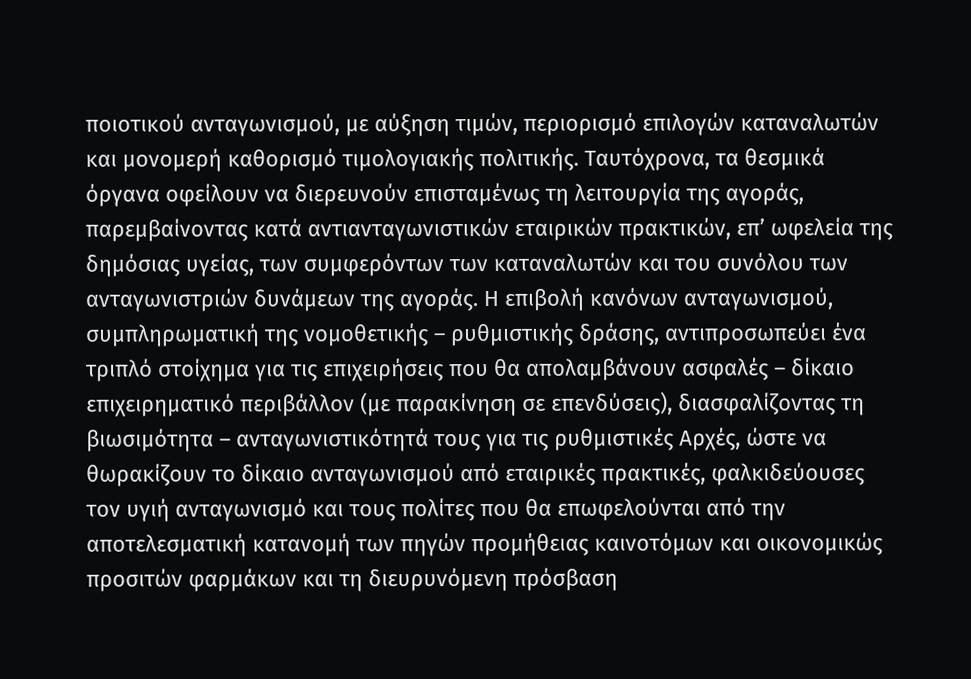ποιοτικού ανταγωνισμού, με αύξηση τιμών, περιορισμό επιλογών καταναλωτών και μονομερή καθορισμό τιμολογιακής πολιτικής. Ταυτόχρονα, τα θεσμικά όργανα οφείλουν να διερευνούν επισταμένως τη λειτουργία της αγοράς, παρεμβαίνοντας κατά αντιανταγωνιστικών εταιρικών πρακτικών, επ’ ωφελεία της δημόσιας υγείας, των συμφερόντων των καταναλωτών και του συνόλου των ανταγωνιστριών δυνάμεων της αγοράς. Η επιβολή κανόνων ανταγωνισμού, συμπληρωματική της νομοθετικής – ρυθμιστικής δράσης, αντιπροσωπεύει ένα τριπλό στοίχημα για τις επιχειρήσεις που θα απολαμβάνουν ασφαλές – δίκαιο επιχειρηματικό περιβάλλον (με παρακίνηση σε επενδύσεις), διασφαλίζοντας τη βιωσιμότητα – ανταγωνιστικότητά τους για τις ρυθμιστικές Αρχές, ώστε να θωρακίζουν το δίκαιο ανταγωνισμού από εταιρικές πρακτικές, φαλκιδεύουσες τον υγιή ανταγωνισμό και τους πολίτες που θα επωφελούνται από την αποτελεσματική κατανομή των πηγών προμήθειας καινοτόμων και οικονομικώς προσιτών φαρμάκων και τη διευρυνόμενη πρόσβαση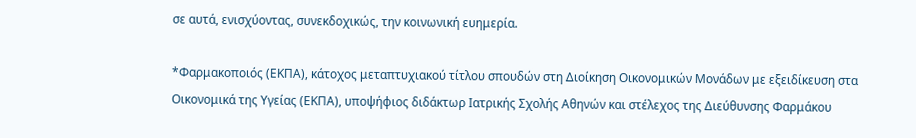σε αυτά, ενισχύοντας, συνεκδοχικώς, την κοινωνική ευημερία.

*Φαρμακοποιός (ΕΚΠΑ), κάτοχος μεταπτυχιακού τίτλου σπουδών στη Διοίκηση Οικονομικών Μονάδων με εξειδίκευση στα Οικονομικά της Υγείας (ΕΚΠΑ), υποψήφιος διδάκτωρ Ιατρικής Σχολής Αθηνών και στέλεχος της Διεύθυνσης Φαρμάκου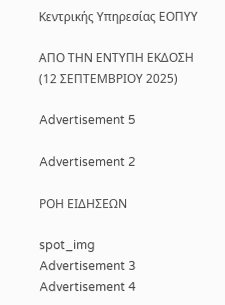Κεντρικής Υπηρεσίας ΕΟΠΥΥ

ΑΠΟ ΤΗΝ ΕΝΤΥΠΗ ΕΚΔΟΣΗ (12 ΣΕΠΤΕΜΒΡΙΟΥ 2025)

Advertisement 5

Advertisement 2

ΡΟΗ ΕΙΔΗΣΕΩΝ

spot_img
Advertisement 3
Advertisement 4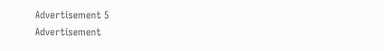Advertisement 5
Advertisement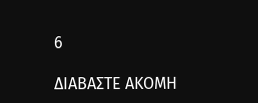6

ΔΙΑΒΑΣΤΕ ΑΚΟΜΗ